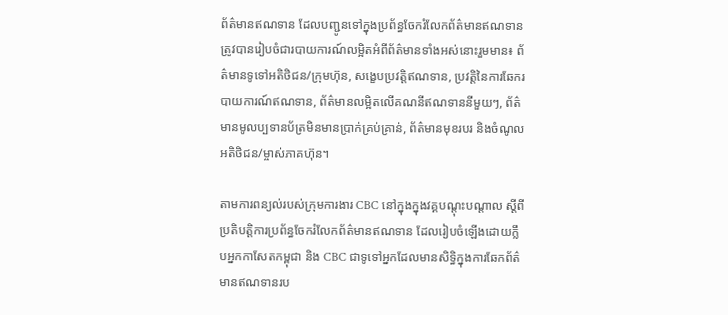ព័ត៌មានឥណទាន ដែលបញ្ជូនទៅក្នុងប្រព័ន្ធចែករំលែកព័ត៌មានឥណទាន ត្រូវបានរៀបចំជារបាយការណ៍លម្អិតអំពីព័ត៌មានទាំងអស់នោះរួមមាន៖ ព័ត៌មានទូទៅអតិថិជន/ក្រុមហ៊ុន, សង្ខេបប្រវត្តិឥណទាន, ប្រវត្តិនៃការឆែករបាយការណ៍ឥណទាន, ព័ត៌មានលម្អិតលើគណនីឥណទាននីមួយៗ, ព័ត៌មានមូលប្បទានប័ត្រមិនមានប្រាក់គ្រប់គ្រាន់, ព័ត៌មានមុខរបរ និងចំណូលអតិថិជន/ម្ចាស់ភាគហ៊ុន។

តាមការពន្យល់របស់ក្រុមការងារ CBC នៅក្នុងក្នុងវគ្គបណ្ដុះបណ្ដាល ស្ដីពី ប្រតិបត្តិការប្រព័ន្ធចែករំលែកព័ត៌មានឥណទាន ដែលរៀបចំឡើងដោយក្លឹបអ្នកកាសែតកម្ពុជា និង CBC ជាទូទៅអ្នកដែលមានសិទ្ធិក្នុងការឆែកព័ត៌មានឥណទានរប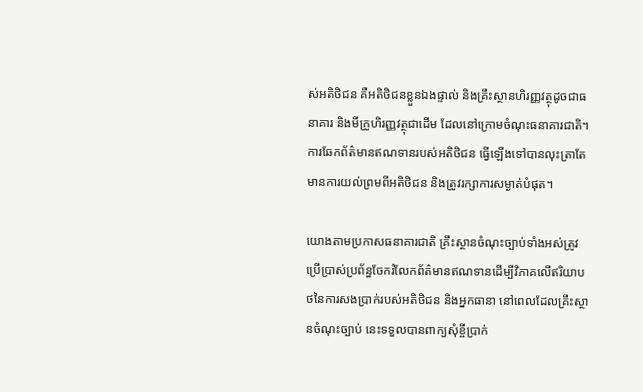ស់អតិថិជន គឺអតិថិជនខ្លួនឯងផ្ទាល់ និងគ្រឹះស្ថានហិរញ្ញវត្ថុដូចជាធនាគារ និងមីក្រូហិរញ្ញវត្ថុជាដើម ដែលនៅក្រោមចំណុះធនាគារជាតិ។ ការឆែកព័ត៌មានឥណទានរបស់អតិថិជន ធ្វើឡើងទៅបានលុះត្រាតែមានការយល់ព្រមពីអតិថិជន និងត្រូវរក្សាការសម្ងាត់បំផុត។

យោងតាមប្រកាសធនាគារជាតិ គ្រឹះស្ថានចំណុះច្បាប់ទាំងអស់ត្រូវប្រើប្រាស់ប្រព័ន្ធចែករំលែកព័ត៌មានឥណទានដើម្បីវិភាគលើឥរិយាបថនៃការសងប្រាក់របស់អតិថិជន និងអ្នកធានា នៅពេលដែលគ្រឹះស្ថានចំណុះច្បាប់ នេះទទួលបានពាក្យសុំខ្ចីប្រាក់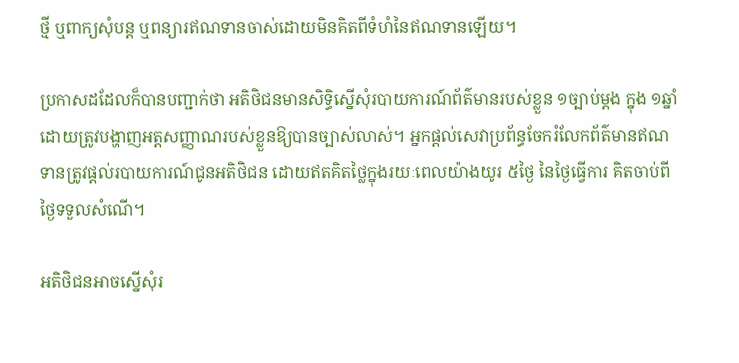ថ្មី ឬពាក្យសុំបន្ត ឬពន្យារឥណទានចាស់ដោយមិនគិតពីទំហំនៃឥណទានឡើយ។

ប្រកាសដដែលក៏បានបញ្ជាក់ថា អតិថិជនមានសិទ្ធិស្នើសុំរបាយការណ៍ព័ត៌មានរបស់ខ្លួន ១ច្បាប់ម្ដង ក្នុង ១ឆ្នាំ ដោយត្រូវបង្ហាញអត្តសញ្ញាណរបស់ខ្លួនឱ្យបានច្បាស់លាស់។ អ្នកផ្ដល់សេវាប្រព័ន្ធចែករំលែកព័ត៌មានឥណទានត្រូវផ្ដល់របាយការណ៍ជូនអតិថិជន ដោយឥតគិតថ្លៃក្នុងរយៈពេលយ៉ាងយូរ ៥ថ្ងៃ នៃថ្ងៃធ្វើការ គិតចាប់ពីថ្ងៃទទួលសំណើ។

អតិថិជនអាចស្នើសុំរ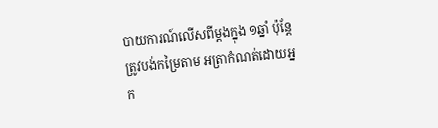បាយការណ៍លើសពីម្ដងក្នុង ១ឆ្នាំ ប៉ុន្តែត្រូវបង់កម្រៃតាម អត្រាកំណត់ដោយអ្នក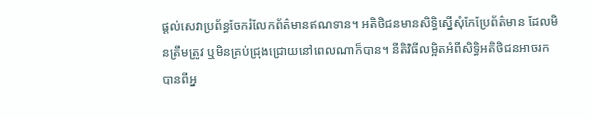ផ្ដល់សេវាប្រព័ន្ធចែករំលែកព័ត៌មានឥណទាន។ អតិថិជនមានសិទ្ធិស្នើសុំកែប្រែព័ត៌មាន ដែលមិនត្រឹមត្រូវ ឬមិនគ្រប់ជ្រុងជ្រោយនៅពេលណាក៏បាន។ នីតិវិធីលម្អិតអំពីសិទ្ធិអតិថិជនអាចរកបានពីអ្ន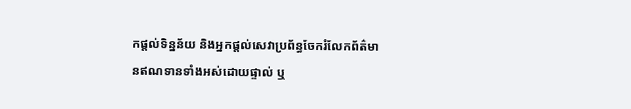កផ្ដល់ទិន្នន័យ និងអ្នកផ្ដល់សេវាប្រព័ន្ធចែករំលែកព័ត៌មានឥណទានទាំងអស់ដោយផ្ទាល់ ឬ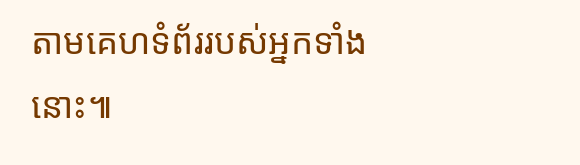តាមគេហទំព័ររបស់អ្នកទាំងនោះ៕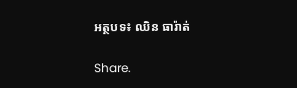អត្ថបទ៖ ឈិន ធារ៉ាត់

Share.